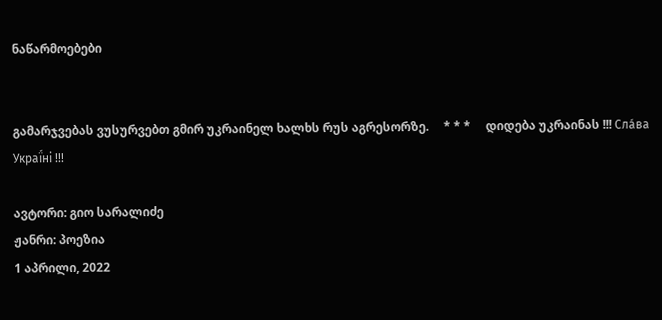ნაწარმოებები


გამარჯვებას ვუსურვებთ გმირ უკრაინელ ხალხს რუს აგრესორზე.     * * *     დიდება უკრაინას !!! Сла́ва Украї́ні !!!

ავტორი: გიო სარალიძე
ჟანრი: პოეზია
1 აპრილი, 2022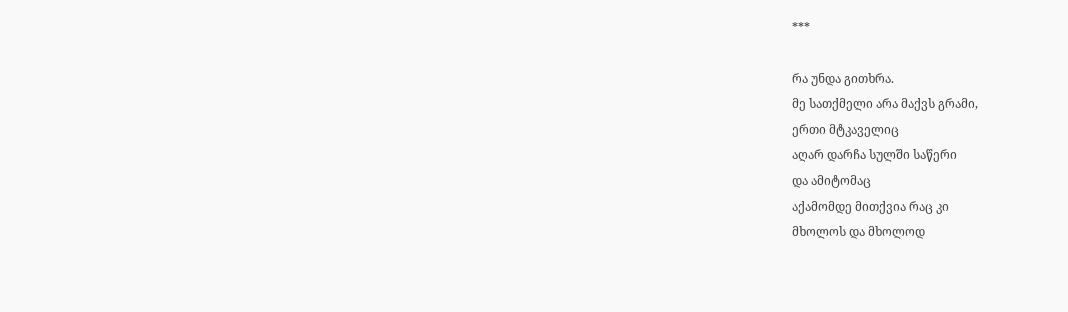***

რა უნდა გითხრა.
მე სათქმელი არა მაქვს გრამი,
ერთი მტკაველიც
აღარ დარჩა სულში საწერი
და ამიტომაც
აქამომდე მითქვია რაც კი
მხოლოს და მხოლოდ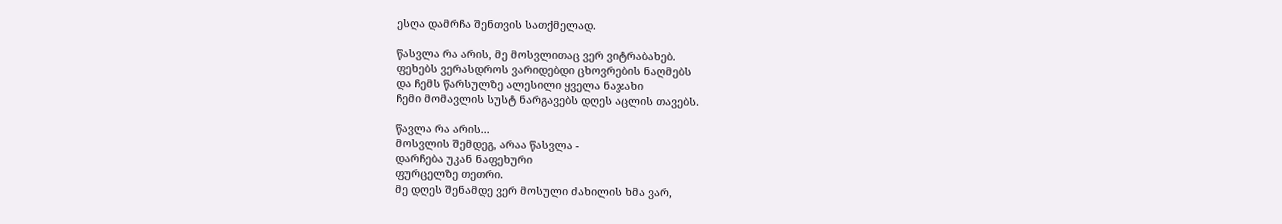ესღა დამრჩა შენთვის სათქმელად.

წასვლა რა არის, მე მოსვლითაც ვერ ვიტრაბახებ.
ფეხებს ვერასდროს ვარიდებდი ცხოვრების ნაღმებს
და ჩემს წარსულზე ალესილი ყველა ნაჯახი
ჩემი მომავლის სუსტ ნარგავებს დღეს აცლის თავებს.

წავლა რა არის...
მოსვლის შემდეგ, არაა წასვლა -
დარჩება უკან ნაფეხური
ფურცელზე თეთრი.
მე დღეს შენამდე ვერ მოსული ძახილის ხმა ვარ,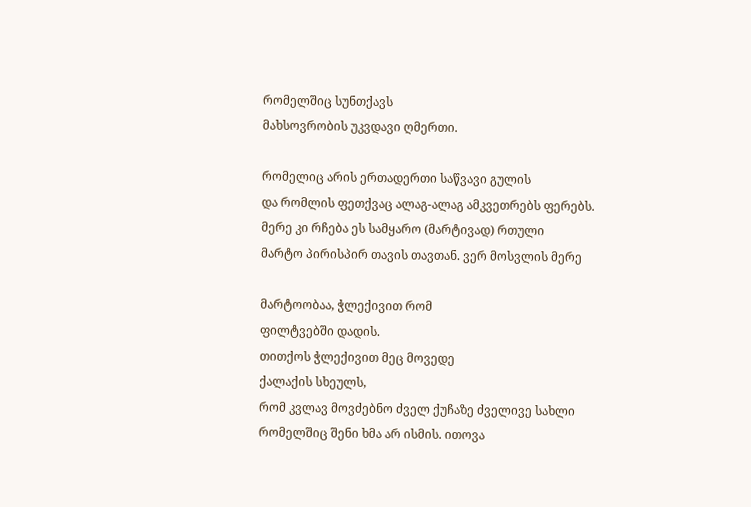რომელშიც სუნთქავს
მახსოვრობის უკვდავი ღმერთი.

რომელიც არის ერთადერთი საწვავი გულის
და რომლის ფეთქვაც ალაგ-ალაგ ამკვეთრებს ფერებს.
მერე კი რჩება ეს სამყარო (მარტივად) რთული
მარტო პირისპირ თავის თავთან. ვერ მოსვლის მერე

მარტოობაა, ჭლექივით რომ
ფილტვებში დადის.
თითქოს ჭლექივით მეც მოვედე
ქალაქის სხეულს,
რომ კვლავ მოვძებნო ძველ ქუჩაზე ძველივე სახლი
რომელშიც შენი ხმა არ ისმის. ითოვა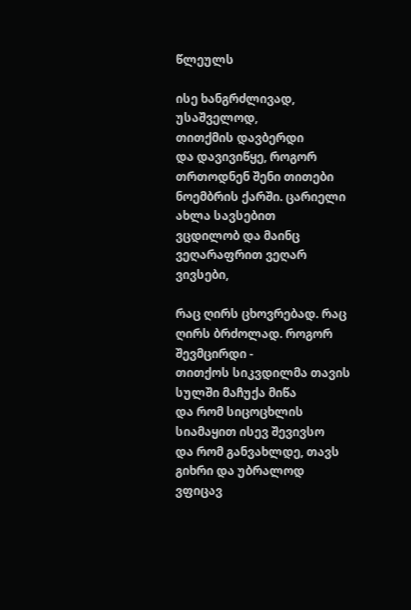წლეულს

ისე ხანგრძლივად, უსაშველოდ,
თითქმის დავბერდი
და დავივიწყე, როგორ თრთოდნენ შენი თითები
ნოემბრის ქარში. ცარიელი ახლა სავსებით
ვცდილობ და მაინც ვეღარაფრით ვეღარ ვივსები,

რაც ღირს ცხოვრებად. რაც ღირს ბრძოლად. როგორ შევმცირდი -
თითქოს სიკვდილმა თავის სულში მაჩუქა მიწა
და რომ სიცოცხლის სიამაყით ისევ შევივსო
და რომ განვახლდე, თავს გიხრი და უბრალოდ ვფიცავ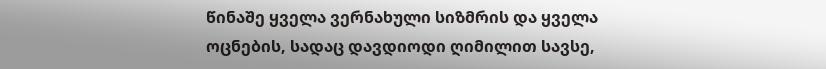წინაშე ყველა ვერნახული სიზმრის და ყველა
ოცნების, სადაც დავდიოდი ღიმილით სავსე,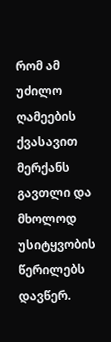რომ ამ უძილო ღამეების ქვასავით მერქანს
გავთლი და მხოლოდ უსიტყვობის წერილებს დავწერ.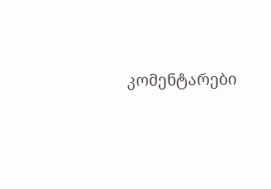კომენტარები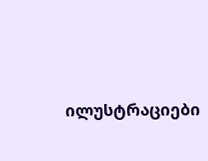ილუსტრაციები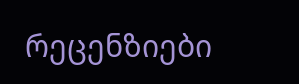რეცენზიები